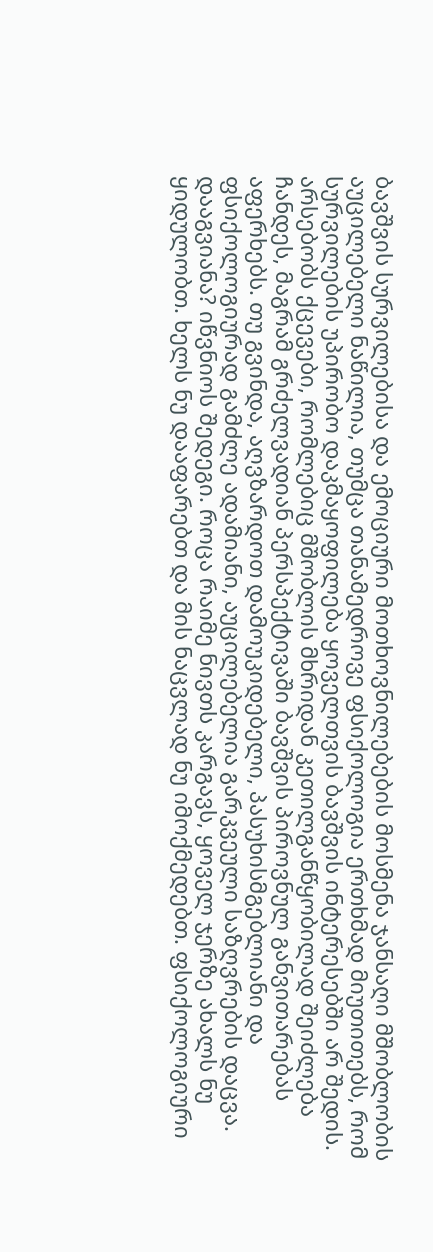ბავშვის სურვილებისა და ემოციური მოთხოვნილებების მოსმენა ჯანსაღი მშობლობის აუცილებელი ნაწილია, თუმცა თანამედროვე ფსიქოლოგია ერთხმად მიუთითებს, რომ სურვილების უპირობო დაკმაყოფილება ყოველთვის ბავშვის ინტერესებში არ შედის. არსებობს ქცევები, რომლებიც მშობლის მხრიდან კეთილგანწყობილად შეიძლება ჩანდეს, მაგრამ გრძელვადიან პერსპექტივაში ბავშვის პიროვნულ განვითარებას აფერხებს. თუ გვინდა, აღვზარდოთ დამოუკიდებელი, პასუხისმგებლიანი და ფსიქოლოგიურად გამძლე ადამიანი, აუცილებელია გარკვეული საზღვრების დაცვა.
დააგვიანა? იწვნიოს შედეგი. როცა რაიმე ნივთს კარგავს, ყოველ ჯერზე ახალს ნუ ყიდულობთ. ხელს ნუ დააფარებთ და მის ნაცვლად ნუ იმოქმედებთ. ფსიქოლოგიური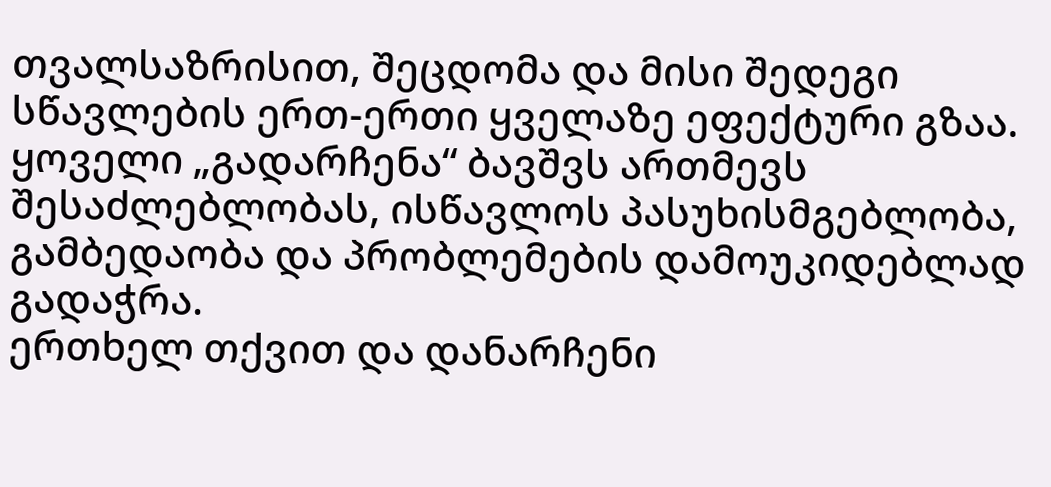თვალსაზრისით, შეცდომა და მისი შედეგი სწავლების ერთ-ერთი ყველაზე ეფექტური გზაა. ყოველი „გადარჩენა“ ბავშვს ართმევს შესაძლებლობას, ისწავლოს პასუხისმგებლობა, გამბედაობა და პრობლემების დამოუკიდებლად გადაჭრა.
ერთხელ თქვით და დანარჩენი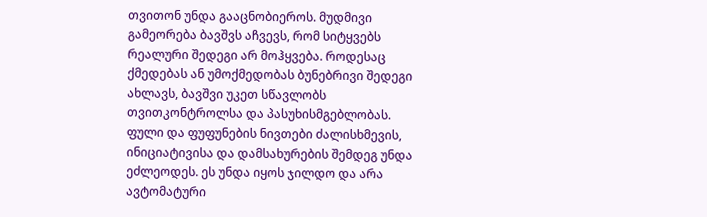თვითონ უნდა გააცნობიეროს. მუდმივი გამეორება ბავშვს აჩვევს, რომ სიტყვებს რეალური შედეგი არ მოჰყვება. როდესაც ქმედებას ან უმოქმედობას ბუნებრივი შედეგი ახლავს, ბავშვი უკეთ სწავლობს თვითკონტროლსა და პასუხისმგებლობას.
ფული და ფუფუნების ნივთები ძალისხმევის, ინიციატივისა და დამსახურების შემდეგ უნდა ეძლეოდეს. ეს უნდა იყოს ჯილდო და არა ავტომატური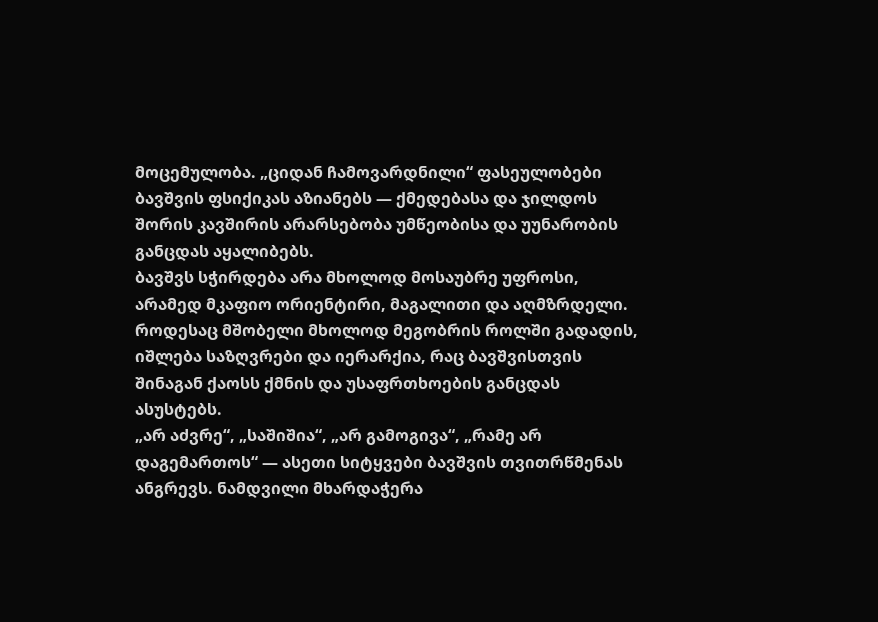მოცემულობა. „ციდან ჩამოვარდნილი“ ფასეულობები ბავშვის ფსიქიკას აზიანებს — ქმედებასა და ჯილდოს შორის კავშირის არარსებობა უმწეობისა და უუნარობის განცდას აყალიბებს.
ბავშვს სჭირდება არა მხოლოდ მოსაუბრე უფროსი, არამედ მკაფიო ორიენტირი, მაგალითი და აღმზრდელი. როდესაც მშობელი მხოლოდ მეგობრის როლში გადადის, იშლება საზღვრები და იერარქია, რაც ბავშვისთვის შინაგან ქაოსს ქმნის და უსაფრთხოების განცდას ასუსტებს.
„არ აძვრე“, „საშიშია“, „არ გამოგივა“, „რამე არ დაგემართოს“ — ასეთი სიტყვები ბავშვის თვითრწმენას ანგრევს. ნამდვილი მხარდაჭერა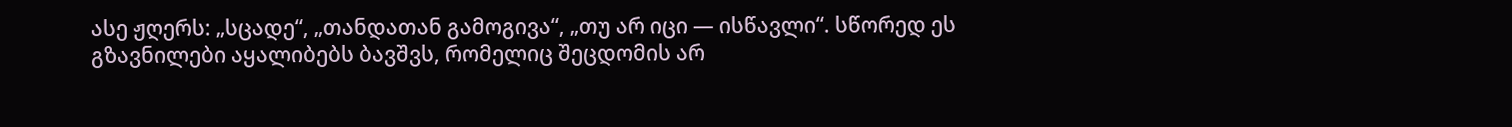ასე ჟღერს: „სცადე“, „თანდათან გამოგივა“, „თუ არ იცი — ისწავლი“. სწორედ ეს გზავნილები აყალიბებს ბავშვს, რომელიც შეცდომის არ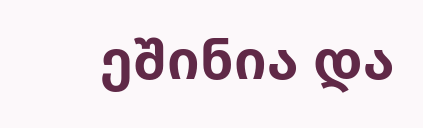ეშინია და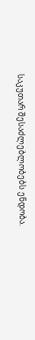საკუთარ შესაძლებლობებს ენდობა.